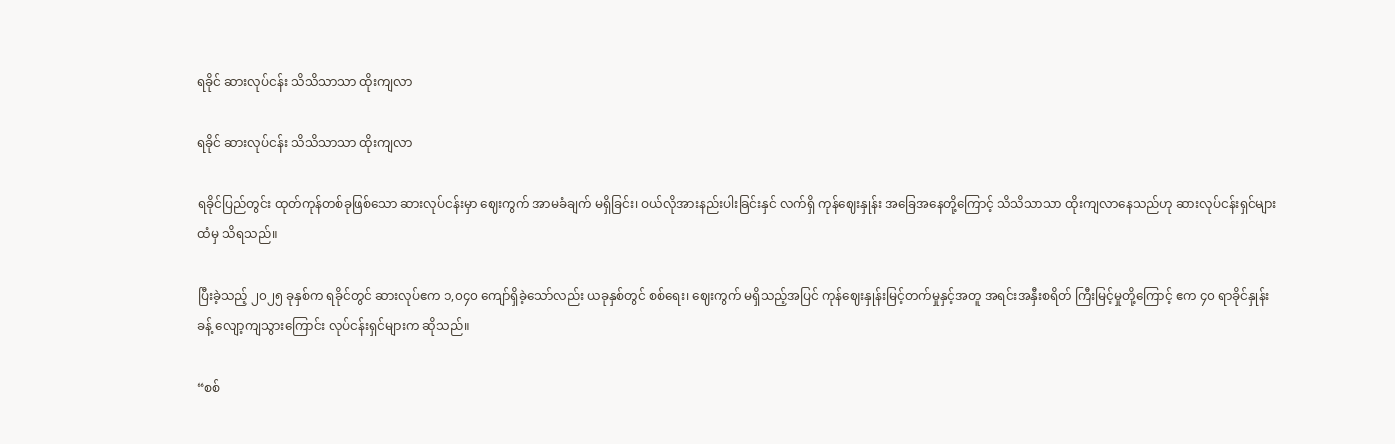ရခိုင် ဆားလုပ်ငန်း သိသိသာသာ ထိုးကျလာ

ရခိုင် ဆားလုပ်ငန်း သိသိသာသာ ထိုးကျလာ

ရခိုင်ပြည်တွင်း ထုတ်ကုန်တစ်ခုဖြစ်သော ဆားလုပ်ငန်းမှာ ဈေးကွက် အာမခံချက် မရှိခြင်း၊ ဝယ်လိုအားနည်းပါးခြင်းနှင် လက်ရှိ ကုန်ဈေးနှုန်း အခြေအနေတို့ကြောင့် သိသိသာသာ ထိုးကျလာနေသည်ဟု ဆားလုပ်ငန်းရှင်များထံမှ သိရသည်။

ပြီးခဲ့သည့် ၂၀၂၅ ခုနှစ်က ရခိုင်တွင် ဆားလုပ်ဧက ၁,၀၄၀ ကျော်ရှိခဲ့သော်လည်း ယခုနှစ်တွင် စစ်ရေး၊ ဈေးကွက် မရှိသည့်အပြင် ကုန်ဈေးနှုန်းမြင့်တက်မှုနှင့်အတူ အရင်းအနှီးစရိတ် ကြီးမြင့်မှုတို့ကြောင့် ဧက ၄၀ ရာခိုင်နှုန်းခန့် လျော့ကျသွားကြောင်း လုပ်ငန်းရှင်များက ဆိုသည်။

“စစ်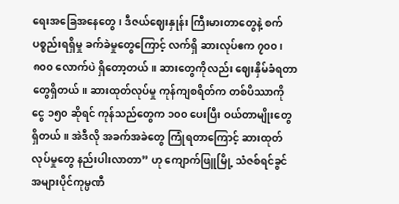ရေးအခြေအနေတွေ၊ ဒီဇယ်ဈေးနှုန်း ကြီးမားတာတွေနဲ့ စက်ပစ္စည်းရရှိမှု ခက်ခဲမှုတွေကြောင့် လက်ရှိ ဆားလုပ်ဧက ၇၀၀၊ ၈၀၀ လောက်ပဲ ရှိတော့တယ်။ ဆားတွေကိုလည်း ဈေးနှိမ်ခံရတာ တွေရှိတယ်။ ဆားထုတ်လုပ်မှု ကုန်ကျစရိတ်က တစ်ပိဿာကို ငွေ ၁၅၀ ဆိုရင် ကုန်သည်တွေက ၁၀၀ ပေးပြီး ဝယ်တာမျိုးတွေ ရှိတယ်။ အဲဒီလို အခက်အခဲတွေ ကြုံရတာကြောင့် ဆားထုတ်လုပ်မှုတွေ နည်းပါးလာတာ” ဟု ကျောက်ဖြူမြို့ သံဇစ်ရင်ခွင် အများပိုင်ကုမ္ပဏီ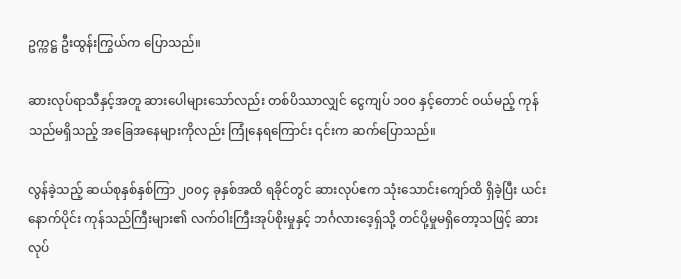ဥက္ကဋ္ဌ ဦးထွန်းကြွယ်က ပြောသည်။

ဆားလုပ်ရာသီနှင့်အတူ ဆားပေါများသော်လည်း တစ်ပိဿာလျှင် ငွေကျပ် ၁၀၀ နှင့်တောင် ဝယ်မည့် ကုန်သည်မရှိသည့် အခြေအနေများကိုလည်း ကြုံနေရကြောင်း ၎င်းက ဆက်ပြောသည်။

လွန်ခဲ့သည့် ဆယ်စုနှစ်နှစ်ကြာ ၂၀၀၄ ခုနှစ်အထိ ရခိုင်တွင် ဆားလုပ်ဧက သုံးသောင်းကျော်ထိ ရှိခဲ့ပြီး ယင်းနောက်ပိုင်း ကုန်သည်ကြီးများ၏ လက်ဝါးကြီးအုပ်စိုးမှုနှင့် ဘင်္ဂလားဒေ့ရှ်သို့ တင်ပို့မှုမရှိတော့သဖြင့် ဆားလုပ်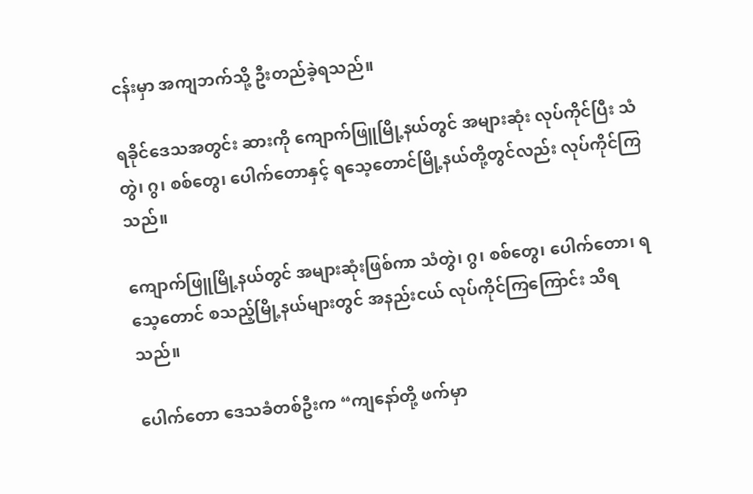ငန်းမှာ အကျဘက်သို့ ဦးတည်ခဲ့ရသည်။

ရခိုင်ဒေသအတွင်း ဆားကို ကျောက်ဖြူမြို့နယ်တွင် အများဆုံး လုပ်ကိုင်ပြီး သံတွဲ၊ ဂွ၊ စစ်တွေ၊ ပေါက်တောနှင့် ရသေ့တောင်မြို့နယ်တို့တွင်လည်း လုပ်ကိုင်ကြသည်။

ကျောက်ဖြူမြို့နယ်တွင် အများဆုံးဖြစ်ကာ သံတွဲ၊ ဂွ၊ စစ်တွေ၊ ပေါက်တော၊ ရသေ့တောင် စသည့်မြို့နယ်များတွင် အနည်းငယ် လုပ်ကိုင်ကြကြောင်း သိရသည်။

ပေါက်တော ဒေသခံတစ်ဦးက “ကျနော်တို့ ဖက်မှာ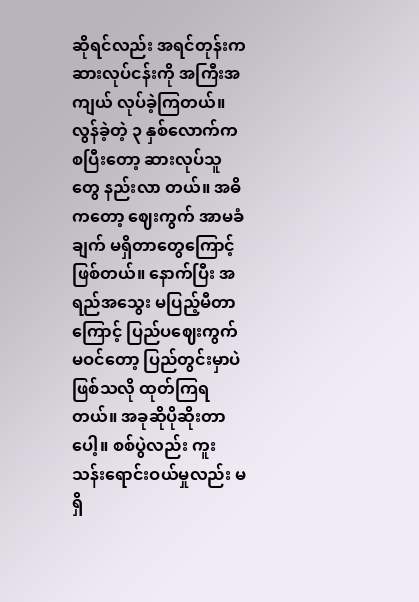ဆိုရင်လည်း အရင်တုန်းက ဆားလုပ်ငန်းကို အကြီးအကျယ် လုပ်ခဲ့ကြတယ်။ လွန်ခဲ့တဲ့ ၃ နှစ်လောက်က စပြီးတော့ ဆားလုပ်သူတွေ နည်းလာ တယ်။ အဓိကတော့ ဈေးကွက် အာမခံချက် မရှိတာတွေကြောင့် ဖြစ်တယ်။ နောက်ပြီး အရည်အသွေး မပြည့်မီတာကြောင့် ပြည်ပဈေးကွက်မဝင်တော့ ပြည်တွင်းမှာပဲ ဖြစ်သလို ထုတ်ကြရတယ်။ အခုဆိုပိုဆိုးတာပေါ့။ စစ်ပွဲလည်း ကူးသန်းရောင်းဝယ်မှုလည်း မရှိ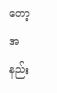တော့ အနည်း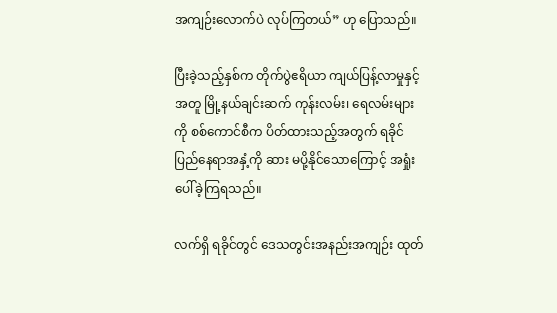အကျဉ်းလောက်ပဲ လုပ်ကြတယ်” ဟု ပြောသည်။

ပြီးခဲ့သည့်နှစ်က တိုက်ပွဲဧရိယာ ကျယ်ပြန့်လာမှုနှင့်အတူ မြို့နယ်ချင်းဆက် ကုန်းလမ်း၊ ရေလမ်းများကို စစ်ကောင်စီက ပိတ်ထားသည့်အတွက် ရခိုင်ပြည်နေရာအနှံ့ကို ဆား မပို့နိုင်သောကြောင့် အရှုံးပေါ်ခဲ့ကြရသည်။

လက်ရှိ ရခိုင်တွင် ဒေသတွင်းအနည်းအကျဉ်း ထုတ်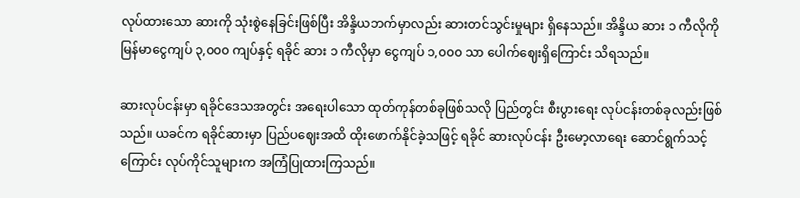လုပ်ထားသော ဆားကို သုံးစွဲနေခြင်းဖြစ်ပြီး အိန္ဒိယဘက်မှာလည်း ဆားတင်သွင်းမှုများ ရှိနေသည်။ အိန္ဒိယ ဆား ၁ ကီလိုကို မြန်မာငွေကျပ် ၃,၀၀၀ ကျပ်နှင့် ရခိုင် ဆား ၁ ကီလိုမှာ ငွေကျပ် ၁,၀၀၀ သာ ပေါက်ဈေးရှိကြောင်း သိရသည်။

ဆားလုပ်ငန်းမှာ ရခိုင်ဒေသအတွင်း အရေးပါသော ထုတ်ကုန်တစ်ခုဖြစ်သလို ပြည်တွင်း စီးပွားရေး လုပ်ငန်းတစ်ခုလည်းဖြစ်သည်။ ယခင်က ရခိုင်ဆားမှာ ပြည်ပဈေးအထိ ထိုးဖောက်နိုင်ခဲ့သဖြင့် ရခိုင် ဆားလုပ်ငန်း ဦးမော့လာရေး ဆောင်ရွက်သင့်ကြောင်း လုပ်ကိုင်သူများက အကြံပြုထားကြသည်။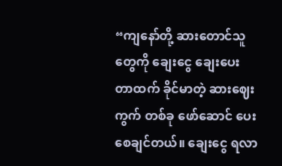“ကျနော်တို့ ဆားတောင်သူတွေကို ချေးငွေ‌ ချေးပေးတာထက် ခိုင်မာတဲ့ ဆားဈေးကွက် တစ်ခု ဖော်ဆောင် ပေးစေချင်တယ်။ ချေးငွေ ရလာ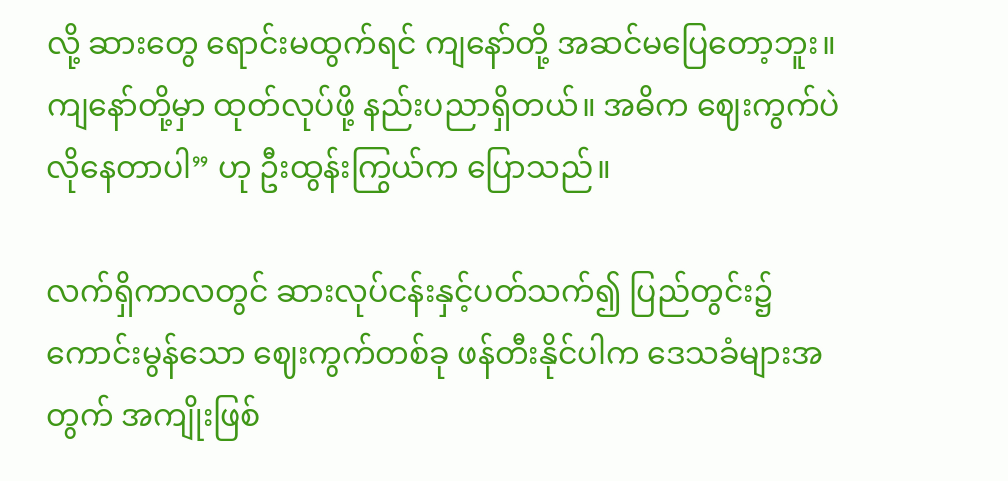လို့ ဆားတွေ ရောင်းမထွက်ရင် ကျနော်တို့ အဆင်မပြေတော့ဘူး။ ကျနော်တို့မှာ ထုတ်လုပ်ဖို့ နည်းပညာရှိတယ်။ အဓိက ဈေးကွက်ပဲ လိုနေတာပါ” ဟု ဦးထွန်းကြွယ်က ပြောသည်။

လက်ရှိကာလတွင် ဆားလုပ်ငန်းနှင့်ပတ်သက်၍ ပြည်တွင်း၌ ကောင်းမွန်သော ဈေးကွက်တစ်ခု ဖန်တီးနိုင်ပါက ဒေသခံများအတွက် အကျိုးဖြစ်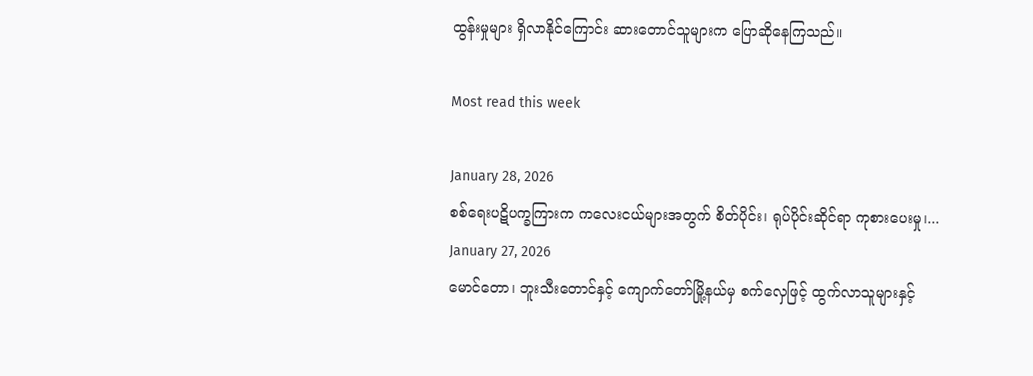ထွန်းမှုများ ရှိလာနိုင်ကြောင်း ဆားတောင်သူများက ပြောဆိုနေကြသည်။

Most read this week

January 28, 2026
စစ်ရေးပဋိပက္ခကြားက ကလေးငယ်များအတွက် စိတ်ပိုင်း၊ ရုပ်ပိုင်းဆိုင်ရာ ကုစားပေးမှု၊...
January 27, 2026
မောင်တော၊ ဘူးသီးတောင်နှင့် ကျောက်တော်မြို့နယ်မှ စက်လှေဖြင့် ထွက်လာသူများနှင့်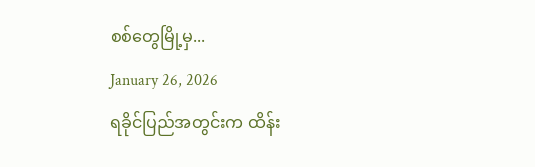စစ်တွေမြို့မှ...
January 26, 2026
ရခိုင်ပြည်အတွင်းက ထိန်း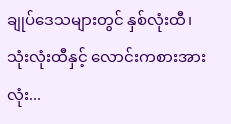ချုပ်ဒေသများတွင် နှစ်လုံးထီ၊ သုံးလုံးထီနှင့် လောင်းကစားအားလုံး...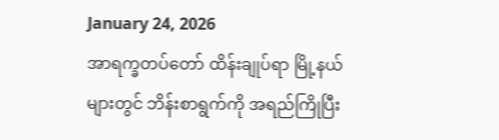January 24, 2026
အာရက္ခတပ်တော် ထိန်းချုပ်ရာ မြို့နယ်များတွင် ဘိန်းစာရွက်ကို အရည်ကြိုပြီး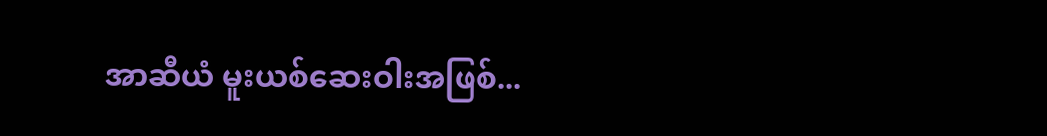အာဆီယံ မူးယစ်ဆေးဝါးအဖြစ်...